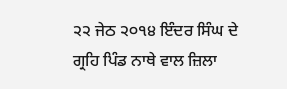੨੨ ਜੇਠ ੨੦੧੪ ਇੰਦਰ ਸਿੰਘ ਦੇ ਗ੍ਰਹਿ ਪਿੰਡ ਨਾਥੇ ਵਾਲ ਜ਼ਿਲਾ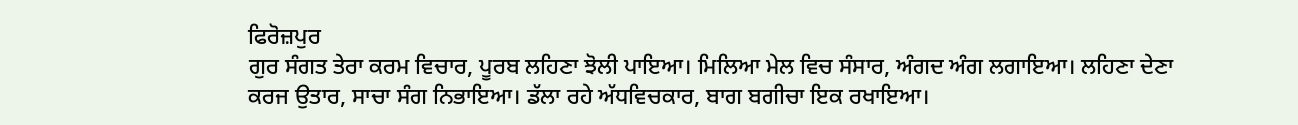ਫਿਰੋਜ਼ਪੁਰ
ਗੁਰ ਸੰਗਤ ਤੇਰਾ ਕਰਮ ਵਿਚਾਰ, ਪੂਰਬ ਲਹਿਣਾ ਝੋਲੀ ਪਾਇਆ। ਮਿਲਿਆ ਮੇਲ ਵਿਚ ਸੰਸਾਰ, ਅੰਗਦ ਅੰਗ ਲਗਾਇਆ। ਲਹਿਣਾ ਦੇਣਾ ਕਰਜ ਉਤਾਰ, ਸਾਚਾ ਸੰਗ ਨਿਭਾਇਆ। ਡੱਲਾ ਰਹੇ ਅੱਧਵਿਚਕਾਰ, ਬਾਗ ਬਗੀਚਾ ਇਕ ਰਖਾਇਆ।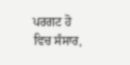ਪਰਗਟ ਹੋ ਵਿਚ ਸੰਸਾਰ,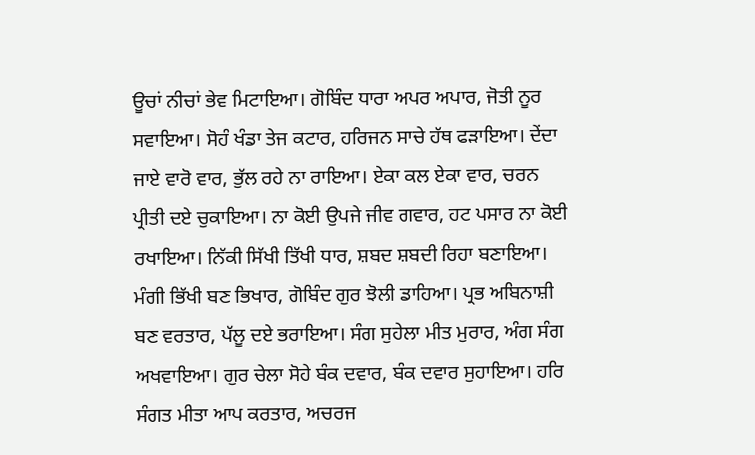ਊਚਾਂ ਨੀਚਾਂ ਭੇਵ ਮਿਟਾਇਆ। ਗੋਬਿੰਦ ਧਾਰਾ ਅਪਰ ਅਪਾਰ, ਜੋਤੀ ਨੂਰ ਸਵਾਇਆ। ਸੋਹੰ ਖੰਡਾ ਤੇਜ ਕਟਾਰ, ਹਰਿਜਨ ਸਾਚੇ ਹੱਥ ਫੜਾਇਆ। ਦੇਂਦਾ ਜਾਏ ਵਾਰੋ ਵਾਰ, ਭੁੱਲ ਰਹੇ ਨਾ ਰਾਇਆ। ਏਕਾ ਕਲ ਏਕਾ ਵਾਰ, ਚਰਨ ਪ੍ਰੀਤੀ ਦਏ ਚੁਕਾਇਆ। ਨਾ ਕੋਈ ਉਪਜੇ ਜੀਵ ਗਵਾਰ, ਹਟ ਪਸਾਰ ਨਾ ਕੋਈ ਰਖਾਇਆ। ਨਿੱਕੀ ਸਿੱਖੀ ਤਿੱਖੀ ਧਾਰ, ਸ਼ਬਦ ਸ਼ਬਦੀ ਰਿਹਾ ਬਣਾਇਆ। ਮੰਗੀ ਭਿੱਖੀ ਬਣ ਭਿਖਾਰ, ਗੋਬਿੰਦ ਗੁਰ ਝੋਲੀ ਡਾਹਿਆ। ਪ੍ਰਭ ਅਬਿਨਾਸ਼ੀ ਬਣ ਵਰਤਾਰ, ਪੱਲੂ ਦਏ ਭਰਾਇਆ। ਸੰਗ ਸੁਹੇਲਾ ਮੀਤ ਮੁਰਾਰ, ਅੰਗ ਸੰਗ ਅਖਵਾਇਆ। ਗੁਰ ਚੇਲਾ ਸੋਹੇ ਬੰਕ ਦਵਾਰ, ਬੰਕ ਦਵਾਰ ਸੁਹਾਇਆ। ਹਰਿ ਸੰਗਤ ਮੀਤਾ ਆਪ ਕਰਤਾਰ, ਅਚਰਜ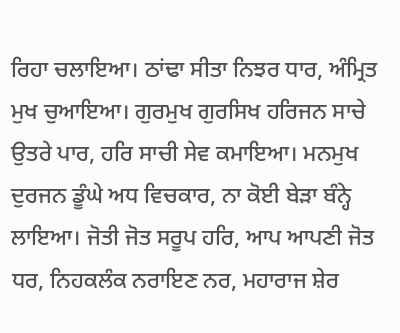ਰਿਹਾ ਚਲਾਇਆ। ਠਾਂਢਾ ਸੀਤਾ ਨਿਝਰ ਧਾਰ, ਅੰਮ੍ਰਿਤ ਮੁਖ ਚੁਆਇਆ। ਗੁਰਮੁਖ ਗੁਰਸਿਖ ਹਰਿਜਨ ਸਾਚੇ ਉਤਰੇ ਪਾਰ, ਹਰਿ ਸਾਚੀ ਸੇਵ ਕਮਾਇਆ। ਮਨਮੁਖ ਦੁਰਜਨ ਡੂੰਘੇ ਅਧ ਵਿਚਕਾਰ, ਨਾ ਕੋਈ ਬੇੜਾ ਬੰਨ੍ਹੇ ਲਾਇਆ। ਜੋਤੀ ਜੋਤ ਸਰੂਪ ਹਰਿ, ਆਪ ਆਪਣੀ ਜੋਤ ਧਰ, ਨਿਹਕਲੰਕ ਨਰਾਇਣ ਨਰ, ਮਹਾਰਾਜ ਸ਼ੇਰ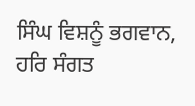ਸਿੰਘ ਵਿਸ਼ਨੂੰ ਭਗਵਾਨ, ਹਰਿ ਸੰਗਤ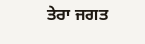ਤੇਰਾ ਜਗਤ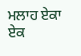ਮਲਾਹ ਏਕਾ ਏਕ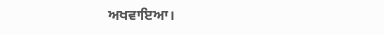ਅਖਵਾਇਆ।